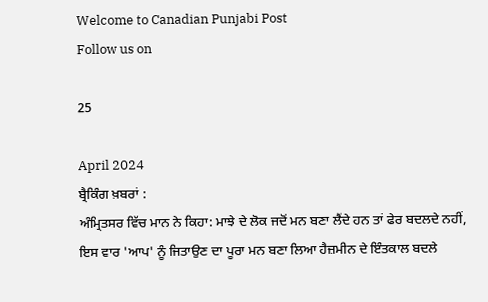Welcome to Canadian Punjabi Post
Follow us on

25

April 2024
ਬ੍ਰੈਕਿੰਗ ਖ਼ਬਰਾਂ :
ਅੰਮ੍ਰਿਤਸਰ ਵਿੱਚ ਮਾਨ ਨੇ ਕਿਹਾ: ਮਾਝੇ ਦੇ ਲੋਕ ਜਦੋਂ ਮਨ ਬਣਾ ਲੈਂਦੇ ਹਨ ਤਾਂ ਫੇਰ ਬਦਲਦੇ ਨਹੀਂ, ਇਸ ਵਾਰ 'ਆਪ' ਨੂੰ ਜਿਤਾਉਣ ਦਾ ਪੂਰਾ ਮਨ ਬਣਾ ਲਿਆ ਹੈਜ਼ਮੀਨ ਦੇ ਇੰਤਕਾਲ ਬਦਲੇ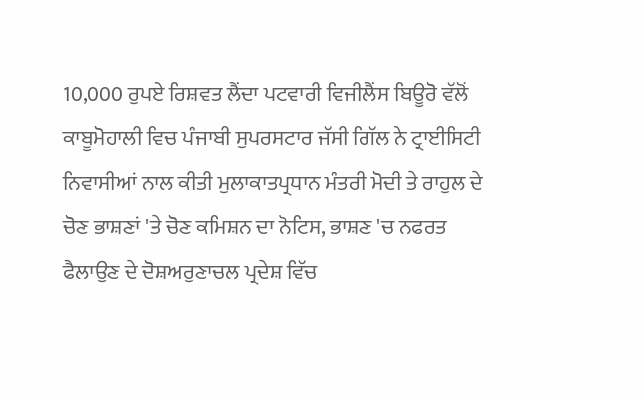10,000 ਰੁਪਏ ਰਿਸ਼ਵਤ ਲੈਂਦਾ ਪਟਵਾਰੀ ਵਿਜੀਲੈਂਸ ਬਿਊਰੋ ਵੱਲੋਂ ਕਾਬੂਮੋਹਾਲੀ ਵਿਚ ਪੰਜਾਬੀ ਸੁਪਰਸਟਾਰ ਜੱਸੀ ਗਿੱਲ ਨੇ ਟ੍ਰਾਈਸਿਟੀ ਨਿਵਾਸੀਆਂ ਨਾਲ ਕੀਤੀ ਮੁਲਾਕਾਤਪ੍ਰਧਾਨ ਮੰਤਰੀ ਮੋਦੀ ਤੇ ਰਾਹੁਲ ਦੇ ਚੋਣ ਭਾਸ਼ਣਾਂ 'ਤੇ ਚੋਣ ਕਮਿਸ਼ਨ ਦਾ ਨੋਟਿਸ, ਭਾਸ਼ਣ 'ਚ ਨਫਰਤ ਫੈਲਾਉਣ ਦੇ ਦੋਸ਼ਅਰੁਣਾਚਲ ਪ੍ਰਦੇਸ਼ ਵਿੱਚ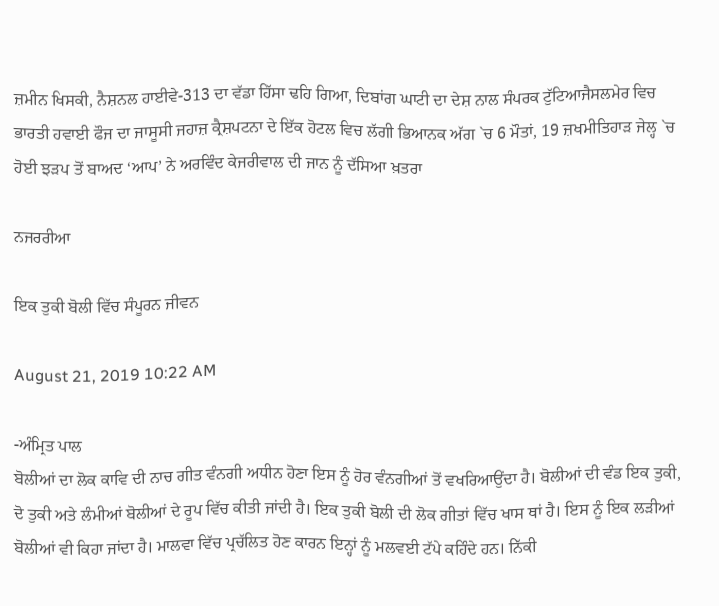ਜ਼ਮੀਨ ਖਿਸਕੀ, ਨੈਸ਼ਨਲ ਹਾਈਵੇ-313 ਦਾ ਵੱਡਾ ਹਿੱਸਾ ਢਹਿ ਗਿਆ, ਦਿਬਾਂਗ ਘਾਟੀ ਦਾ ਦੇਸ਼ ਨਾਲ ਸੰਪਰਕ ਟੁੱਟਿਆਜੈਸਲਮੇਰ ਵਿਚ ਭਾਰਤੀ ਹਵਾਈ ਫੌਜ ਦਾ ਜਾਸੂਸੀ ਜਹਾਜ਼ ਕ੍ਰੈਸ਼ਪਟਨਾ ਦੇ ਇੱਕ ਹੋਟਲ ਵਿਚ ਲੱਗੀ ਭਿਆਨਕ ਅੱਗ `ਚ 6 ਮੌਤਾਂ, 19 ਜ਼ਖਮੀਤਿਹਾੜ ਜੇਲ੍ਹ `ਚ ਹੋਈ ਝੜਪ ਤੋਂ ਬਾਅਦ ‘ਆਪ’ ਨੇ ਅਰਵਿੰਦ ਕੇਜਰੀਵਾਲ ਦੀ ਜਾਨ ਨੂੰ ਦੱਸਿਆ ਖ਼ਤਰਾ

ਨਜਰਰੀਆ

ਇਕ ਤੁਕੀ ਬੋਲੀ ਵਿੱਚ ਸੰਪੂਰਨ ਜੀਵਨ

August 21, 2019 10:22 AM

-ਅੰਮ੍ਰਿਤ ਪਾਲ
ਬੋਲੀਆਂ ਦਾ ਲੋਕ ਕਾਵਿ ਦੀ ਨਾਚ ਗੀਤ ਵੰਨਗੀ ਅਧੀਨ ਹੋਣਾ ਇਸ ਨੂੰ ਹੋਰ ਵੰਨਗੀਆਂ ਤੋਂ ਵਖਰਿਆਉਂਦਾ ਹੈ। ਬੋਲੀਆਂ ਦੀ ਵੰਡ ਇਕ ਤੁਕੀ, ਦੋ ਤੁਕੀ ਅਤੇ ਲੰਮੀਆਂ ਬੋਲੀਆਂ ਦੇ ਰੂਪ ਵਿੱਚ ਕੀਤੀ ਜਾਂਦੀ ਹੈ। ਇਕ ਤੁਕੀ ਬੋਲੀ ਦੀ ਲੋਕ ਗੀਤਾਂ ਵਿੱਚ ਖਾਸ ਥਾਂ ਹੈ। ਇਸ ਨੂੰ ਇਕ ਲੜੀਆਂ ਬੋਲੀਆਂ ਵੀ ਕਿਹਾ ਜਾਂਦਾ ਹੈ। ਮਾਲਵਾ ਵਿੱਚ ਪ੍ਰਚੱਲਿਤ ਹੋਣ ਕਾਰਨ ਇਨ੍ਹਾਂ ਨੂੰ ਮਲਵਈ ਟੱਪੇ ਕਹਿੰਦੇ ਹਨ। ਨਿੱਕੀ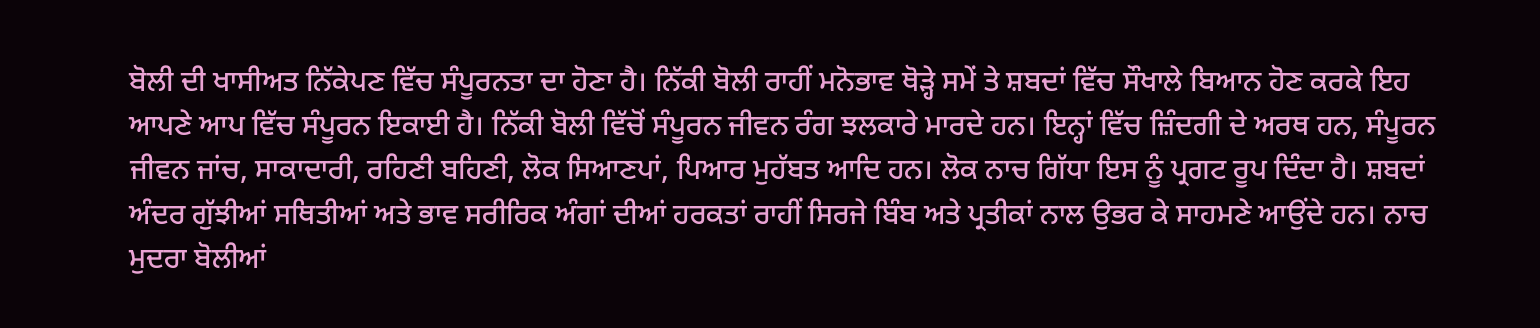ਬੋਲੀ ਦੀ ਖਾਸੀਅਤ ਨਿੱਕੇਪਣ ਵਿੱਚ ਸੰਪੂਰਨਤਾ ਦਾ ਹੋਣਾ ਹੈ। ਨਿੱਕੀ ਬੋਲੀ ਰਾਹੀਂ ਮਨੋਭਾਵ ਥੋੜ੍ਹੇ ਸਮੇਂ ਤੇ ਸ਼ਬਦਾਂ ਵਿੱਚ ਸੌਖਾਲੇ ਬਿਆਨ ਹੋਣ ਕਰਕੇ ਇਹ ਆਪਣੇ ਆਪ ਵਿੱਚ ਸੰਪੂਰਨ ਇਕਾਈ ਹੈ। ਨਿੱਕੀ ਬੋਲੀ ਵਿੱਚੋਂ ਸੰਪੂਰਨ ਜੀਵਨ ਰੰਗ ਝਲਕਾਰੇ ਮਾਰਦੇ ਹਨ। ਇਨ੍ਹਾਂ ਵਿੱਚ ਜ਼ਿੰਦਗੀ ਦੇ ਅਰਥ ਹਨ, ਸੰਪੂਰਨ ਜੀਵਨ ਜਾਂਚ, ਸਾਕਾਦਾਰੀ, ਰਹਿਣੀ ਬਹਿਣੀ, ਲੋਕ ਸਿਆਣਪਾਂ, ਪਿਆਰ ਮੁਹੱਬਤ ਆਦਿ ਹਨ। ਲੋਕ ਨਾਚ ਗਿੱਧਾ ਇਸ ਨੂੰ ਪ੍ਰਗਟ ਰੂਪ ਦਿੰਦਾ ਹੈ। ਸ਼ਬਦਾਂ ਅੰਦਰ ਗੁੱਝੀਆਂ ਸਥਿਤੀਆਂ ਅਤੇ ਭਾਵ ਸਰੀਰਿਕ ਅੰਗਾਂ ਦੀਆਂ ਹਰਕਤਾਂ ਰਾਹੀਂ ਸਿਰਜੇ ਬਿੰਬ ਅਤੇ ਪ੍ਰਤੀਕਾਂ ਨਾਲ ਉਭਰ ਕੇ ਸਾਹਮਣੇ ਆਉਂਦੇ ਹਨ। ਨਾਚ ਮੁਦਰਾ ਬੋਲੀਆਂ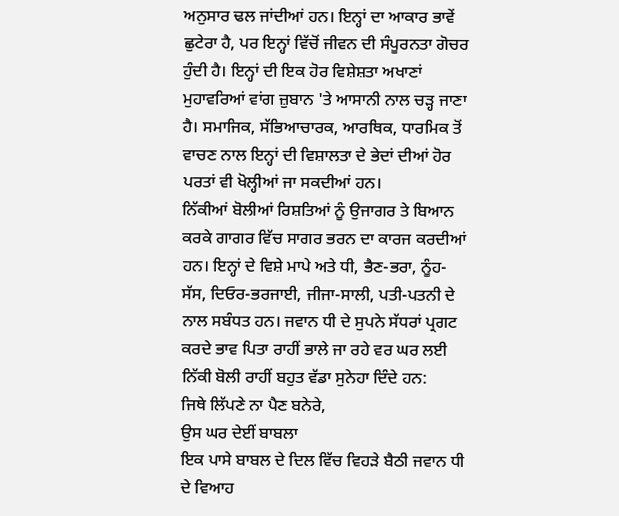ਅਨੁਸਾਰ ਢਲ ਜਾਂਦੀਆਂ ਹਨ। ਇਨ੍ਹਾਂ ਦਾ ਆਕਾਰ ਭਾਵੇਂ ਛੁਟੇਰਾ ਹੈ, ਪਰ ਇਨ੍ਹਾਂ ਵਿੱਚੋਂ ਜੀਵਨ ਦੀ ਸੰਪੂਰਨਤਾ ਗੋਚਰ ਹੁੰਦੀ ਹੈ। ਇਨ੍ਹਾਂ ਦੀ ਇਕ ਹੋਰ ਵਿਸ਼ੇਸ਼ਤਾ ਅਖਾਣਾਂ ਮੁਹਾਵਰਿਆਂ ਵਾਂਗ ਜ਼ੁਬਾਨ 'ਤੇ ਆਸਾਨੀ ਨਾਲ ਚੜ੍ਹ ਜਾਣਾ ਹੈ। ਸਮਾਜਿਕ, ਸੱਭਿਆਚਾਰਕ, ਆਰਥਿਕ, ਧਾਰਮਿਕ ਤੋਂ ਵਾਚਣ ਨਾਲ ਇਨ੍ਹਾਂ ਦੀ ਵਿਸ਼ਾਲਤਾ ਦੇ ਭੇਦਾਂ ਦੀਆਂ ਹੋਰ ਪਰਤਾਂ ਵੀ ਖੋਲ੍ਹੀਆਂ ਜਾ ਸਕਦੀਆਂ ਹਨ।
ਨਿੱਕੀਆਂ ਬੋਲੀਆਂ ਰਿਸ਼ਤਿਆਂ ਨੂੰ ਉਜਾਗਰ ਤੇ ਬਿਆਨ ਕਰਕੇ ਗਾਗਰ ਵਿੱਚ ਸਾਗਰ ਭਰਨ ਦਾ ਕਾਰਜ ਕਰਦੀਆਂ ਹਨ। ਇਨ੍ਹਾਂ ਦੇ ਵਿਸ਼ੇ ਮਾਪੇ ਅਤੇ ਧੀ, ਭੈਣ-ਭਰਾ, ਨੂੰਹ-ਸੱਸ, ਦਿਓਰ-ਭਰਜਾਈ, ਜੀਜਾ-ਸਾਲੀ, ਪਤੀ-ਪਤਨੀ ਦੇ ਨਾਲ ਸਬੰਧਤ ਹਨ। ਜਵਾਨ ਧੀ ਦੇ ਸੁਪਨੇ ਸੱਧਰਾਂ ਪ੍ਰਗਟ ਕਰਦੇ ਭਾਵ ਪਿਤਾ ਰਾਹੀਂ ਭਾਲੇ ਜਾ ਰਹੇ ਵਰ ਘਰ ਲਈ ਨਿੱਕੀ ਬੋਲੀ ਰਾਹੀਂ ਬਹੁਤ ਵੱਡਾ ਸੁਨੇਹਾ ਦਿੰਦੇ ਹਨ:
ਜਿਥੇ ਲਿੱਪਣੇ ਨਾ ਪੈਣ ਬਨੇਰੇ,
ਉਸ ਘਰ ਦੇਈਂ ਬਾਬਲਾ
ਇਕ ਪਾਸੇ ਬਾਬਲ ਦੇ ਦਿਲ ਵਿੱਚ ਵਿਹੜੇ ਬੈਠੀ ਜਵਾਨ ਧੀ ਦੇ ਵਿਆਹ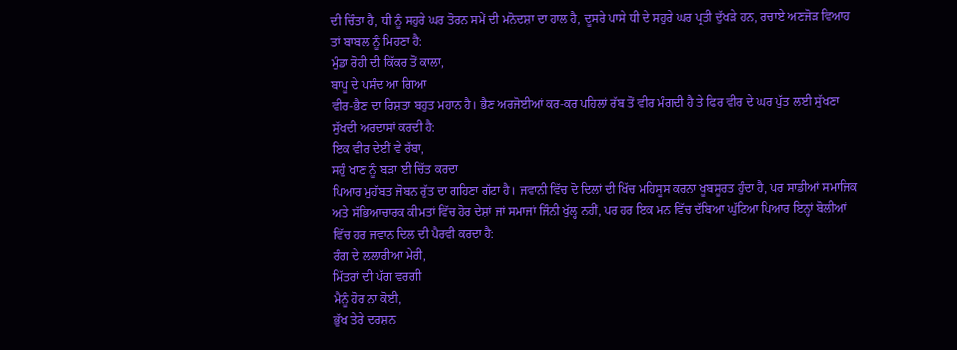ਦੀ ਚਿੰਤਾ ਹੈ, ਧੀ ਨੂੰ ਸਹੁਰੇ ਘਰ ਤੋਰਨ ਸਮੇਂ ਦੀ ਮਨੋਦਸ਼ਾ ਦਾ ਹਾਲ ਹੈ, ਦੂਸਰੇ ਪਾਸੇ ਧੀ ਦੇ ਸਹੁਰੇ ਘਰ ਪ੍ਰਤੀ ਦੁੱਖੜੇ ਹਨ, ਰਚਾਏ ਅਣਜੋੜ ਵਿਆਹ ਤਾਂ ਬਾਬਲ ਨੂੰ ਮਿਹਣਾ ਹੈ:
ਮੁੰਡਾ ਰੋਹੀ ਦੀ ਕਿੱਕਰ ਤੋਂ ਕਾਲਾ,
ਬਾਪੂ ਦੇ ਪਸੰਦ ਆ ਗਿਆ
ਵੀਰ-ਭੈਣ ਦਾ ਰਿਸ਼ਤਾ ਬਹੁਤ ਮਹਾਨ ਹੈ। ਭੈਣ ਅਰਜੋਈਆਂ ਕਰ-ਕਰ ਪਹਿਲਾਂ ਰੱਬ ਤੋਂ ਵੀਰ ਮੰਗਦੀ ਹੈ ਤੇ ਫਿਰ ਵੀਰ ਦੇ ਘਰ ਪੁੱਤ ਲਈ ਸੁੱਖਣਾ ਸੁੱਖਦੀ ਅਰਦਾਸਾਂ ਕਰਦੀ ਹੈ:
ਇਕ ਵੀਰ ਦੇਈਂ ਵੇ ਰੱਬਾ,
ਸਹੁੰ ਖਾਣ ਨੂੰ ਬੜਾ ਈ ਚਿੱਤ ਕਰਦਾ
ਪਿਆਰ ਮੁਹੱਬਤ ਜੋਬਨ ਰੁੱਤ ਦਾ ਗਹਿਣਾ ਗੱਟਾ ਹੈ। ਜਵਾਨੀ ਵਿੱਚ ਦੋ ਦਿਲਾਂ ਦੀ ਖਿੱਚ ਮਹਿਸੂਸ ਕਰਨਾ ਖੂਬਸੂਰਤ ਹੁੰਦਾ ਹੈ, ਪਰ ਸਾਡੀਆਂ ਸਮਾਜਿਕ ਅਤੇ ਸੱਭਿਆਚਾਰਕ ਕੀਮਤਾਂ ਵਿੱਚ ਹੋਰ ਦੇਸ਼ਾਂ ਜਾਂ ਸਮਾਜਾਂ ਜਿੰਨੀ ਖੁੱਲ੍ਹ ਨਹੀਂ, ਪਰ ਹਰ ਇਕ ਮਨ ਵਿੱਚ ਦੱਬਿਆ ਘੁੱਟਿਆ ਪਿਆਰ ਇਨ੍ਹਾਂ ਬੋਲੀਆਂ ਵਿੱਚ ਹਰ ਜਵਾਨ ਦਿਲ ਦੀ ਪੈਰਵੀ ਕਰਦਾ ਹੈ:
ਰੰਗ ਦੇ ਲਲਾਰੀਆ ਮੇਰੀ,
ਮਿੱਤਰਾਂ ਦੀ ਪੱਗ ਵਰਗੀ
ਮੈਨੂੰ ਹੋਰ ਨਾ ਕੋਈ,
ਭੁੱਖ ਤੇਰੇ ਦਰਸ਼ਨ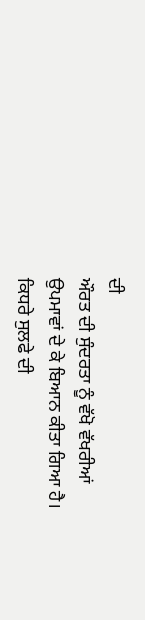ਦੀ
ਔਰਤ ਦੀ ਸੁੰਦਰਤਾ ਨੂੰ ਵੱਖੋ ਵੱਖਰੀਆਂ ਉਪਮਾਵਾਂ ਦੇ ਕੇ ਬਿਆਨ ਕੀਤਾ ਗਿਆ ਹੈ। ਕਿਧਰੇ ਸੁਲਫੇ ਦੀ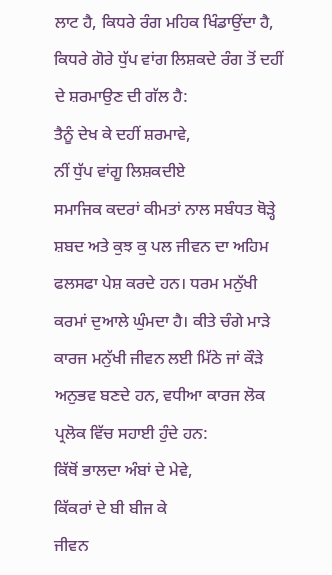ਲਾਟ ਹੈ, ਕਿਧਰੇ ਰੰਗ ਮਹਿਕ ਖਿੰਡਾਉਂਦਾ ਹੈ, ਕਿਧਰੇ ਗੋਰੇ ਧੁੱਪ ਵਾਂਗ ਲਿਸ਼ਕਦੇ ਰੰਗ ਤੋਂ ਦਹੀਂ ਦੇ ਸ਼ਰਮਾਉਣ ਦੀ ਗੱਲ ਹੈ:
ਤੈਨੂੰ ਦੇਖ ਕੇ ਦਹੀਂ ਸ਼ਰਮਾਵੇ,
ਨੀਂ ਧੁੱਪ ਵਾਂਗੂ ਲਿਸ਼ਕਦੀਏ
ਸਮਾਜਿਕ ਕਦਰਾਂ ਕੀਮਤਾਂ ਨਾਲ ਸਬੰਧਤ ਥੋੜ੍ਹੇ ਸ਼ਬਦ ਅਤੇ ਕੁਝ ਕੁ ਪਲ ਜੀਵਨ ਦਾ ਅਹਿਮ ਫਲਸਫਾ ਪੇਸ਼ ਕਰਦੇ ਹਨ। ਧਰਮ ਮਨੁੱਖੀ ਕਰਮਾਂ ਦੁਆਲੇ ਘੁੰਮਦਾ ਹੈ। ਕੀਤੇ ਚੰਗੇ ਮਾੜੇ ਕਾਰਜ ਮਨੁੱਖੀ ਜੀਵਨ ਲਈ ਮਿੱਠੇ ਜਾਂ ਕੌੜੇ ਅਨੁਭਵ ਬਣਦੇ ਹਨ, ਵਧੀਆ ਕਾਰਜ ਲੋਕ ਪ੍ਰਲੋਕ ਵਿੱਚ ਸਹਾਈ ਹੁੰਦੇ ਹਨ:
ਕਿੱਥੋਂ ਭਾਲਦਾ ਅੰਬਾਂ ਦੇ ਮੇਵੇ,
ਕਿੱਕਰਾਂ ਦੇ ਬੀ ਬੀਜ ਕੇ
ਜੀਵਨ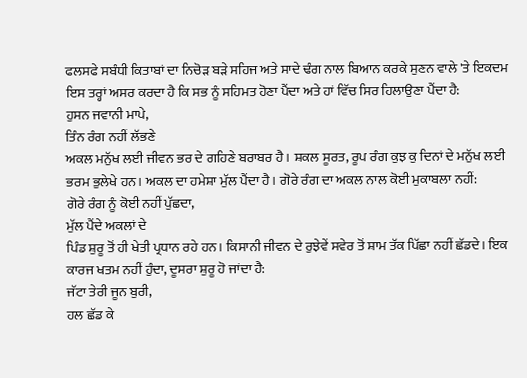ਫਲਸਫੇ ਸਬੰਧੀ ਕਿਤਾਬਾਂ ਦਾ ਨਿਚੋੜ ਬੜੇ ਸਹਿਜ ਅਤੇ ਸਾਦੇ ਢੰਗ ਨਾਲ ਬਿਆਨ ਕਰਕੇ ਸੁਣਨ ਵਾਲੇ 'ਤੇ ਇਕਦਮ ਇਸ ਤਰ੍ਹਾਂ ਅਸਰ ਕਰਦਾ ਹੈ ਕਿ ਸਭ ਨੂੰ ਸਹਿਮਤ ਹੋਣਾ ਪੈਂਦਾ ਅਤੇ ਹਾਂ ਵਿੱਚ ਸਿਰ ਹਿਲਾਉਣਾ ਪੈਂਦਾ ਹੈ:
ਹੁਸਨ ਜਵਾਨੀ ਮਾਪੇ,
ਤਿੰਨ ਰੰਗ ਨਹੀਂ ਲੱਭਣੇ
ਅਕਲ ਮਨੁੱਖ ਲਈ ਜੀਵਨ ਭਰ ਦੇ ਗਹਿਣੇ ਬਰਾਬਰ ਹੈ। ਸ਼ਕਲ ਸੂਰਤ, ਰੂਪ ਰੰਗ ਕੁਝ ਕੁ ਦਿਨਾਂ ਦੇ ਮਨੁੱਖ ਲਈ ਭਰਮ ਭੁਲੇਖੇ ਹਨ। ਅਕਲ ਦਾ ਹਮੇਸ਼ਾ ਮੁੱਲ ਪੈਂਦਾ ਹੈ। ਗੋਰੇ ਰੰਗ ਦਾ ਅਕਲ ਨਾਲ ਕੋਈ ਮੁਕਾਬਲਾ ਨਹੀਂ:
ਗੋਰੇ ਰੰਗ ਨੂੰ ਕੋਈ ਨਹੀਂ ਪੁੱਛਦਾ,
ਮੁੱਲ ਪੈਂਦੇ ਅਕਲਾਂ ਦੇ
ਪਿੰਡ ਸ਼ੁਰੂ ਤੋਂ ਹੀ ਖੇਤੀ ਪ੍ਰਧਾਨ ਰਹੇ ਹਨ। ਕਿਸਾਨੀ ਜੀਵਨ ਦੇ ਰੁਝੇਵੇਂ ਸਵੇਰ ਤੋਂ ਸ਼ਾਮ ਤੱਕ ਪਿੱਛਾ ਨਹੀਂ ਛੱਡਦੇ। ਇਕ ਕਾਰਜ ਖਤਮ ਨਹੀਂ ਹੁੰਦਾ, ਦੂਸਰਾ ਸ਼ੁਰੂ ਹੋ ਜਾਂਦਾ ਹੈ:
ਜੱਟਾ ਤੇਰੀ ਜੂਨ ਬੁਰੀ,
ਹਲ ਛੱਡ ਕੇ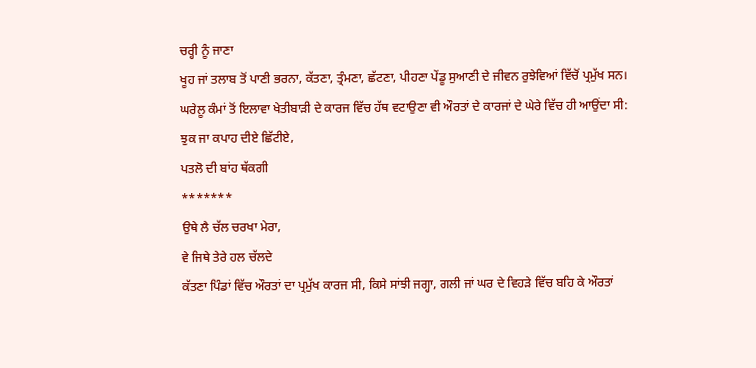ਚਰ੍ਹੀ ਨੂੰ ਜਾਣਾ
ਖੂਹ ਜਾਂ ਤਲਾਬ ਤੋਂ ਪਾਣੀ ਭਰਨਾ, ਕੱਤਣਾ, ਤ੍ਰੰਮਣਾ, ਛੱਟਣਾ, ਪੀਹਣਾ ਪੇਂਡੂ ਸੁਆਣੀ ਦੇ ਜੀਵਨ ਰੁਝੇਵਿਆਂ ਵਿੱਚੋਂ ਪ੍ਰਮੁੱਖ ਸਨ। ਘਰੇਲੂ ਕੰਮਾਂ ਤੋਂ ਇਲਾਵਾ ਖੇਤੀਬਾੜੀ ਦੇ ਕਾਰਜ ਵਿੱਚ ਹੱਥ ਵਟਾਉਣਾ ਵੀ ਔਰਤਾਂ ਦੇ ਕਾਰਜਾਂ ਦੇ ਘੇਰੇ ਵਿੱਚ ਹੀ ਆਉਂਦਾ ਸੀ:
ਝੁਕ ਜਾ ਕਪਾਹ ਦੀਏ ਛਿੱਟੀਏ,
ਪਤਲੋ ਦੀ ਬਾਂਹ ਥੱਕਗੀ
*******
ਉਥੇ ਲੈ ਚੱਲ ਚਰਖਾ ਮੇਰਾ,
ਵੇ ਜਿਥੇ ਤੇਰੇ ਹਲ ਚੱਲਦੇ
ਕੱਤਣਾ ਪਿੰਡਾਂ ਵਿੱਚ ਔਰਤਾਂ ਦਾ ਪ੍ਰਮੁੱਖ ਕਾਰਜ ਸੀ, ਕਿਸੇ ਸਾਂਝੀ ਜਗ੍ਹਾ, ਗਲੀ ਜਾਂ ਘਰ ਦੇ ਵਿਹੜੇ ਵਿੱਚ ਬਹਿ ਕੇ ਔਰਤਾਂ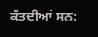ਕੱਤਦੀਆਂ ਸਨ: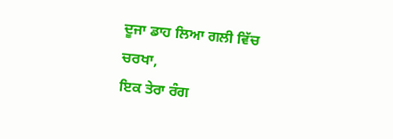ਦੂਜਾ ਡਾਹ ਲਿਆ ਗਲੀ ਵਿੱਚ ਚਰਖਾ,
ਇਕ ਤੇਰਾ ਰੰਗ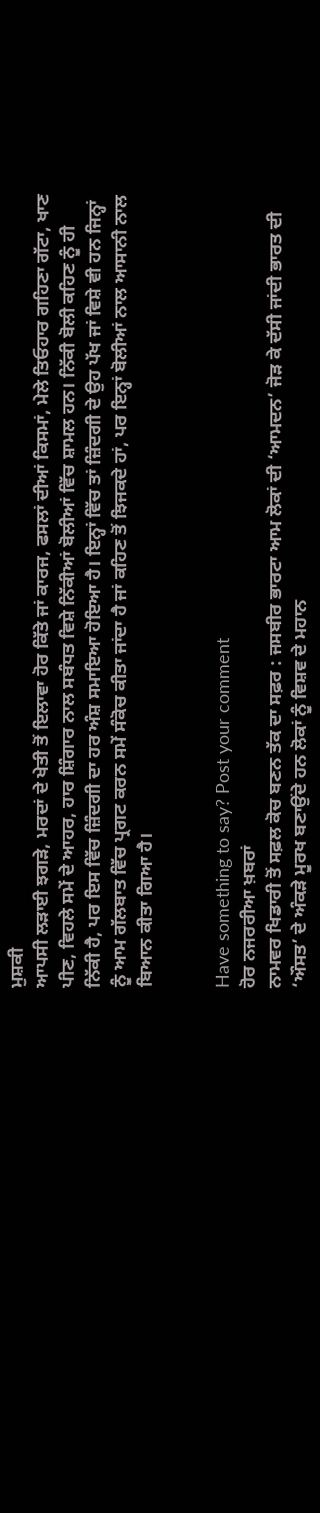ਮੁਸ਼ਕੀ
ਆਪਸੀ ਲੜਾਈ ਝਗੜੇ, ਮਰਦਾਂ ਦੇ ਖੇਤੀ ਤੋਂ ਇਲਾਵਾ ਹੋਰ ਕਿੱਤੇ ਜਾਂ ਕਾਰਜ, ਫਸਲਾਂ ਦੀਆਂ ਕਿਸਮਾਂ, ਮੇਲੇ ਤਿਓਹਾਰ ਗਹਿਣਾ ਗੱਟਾ, ਖਾਣ ਪੀਣ, ਵਿਹਲੇ ਸਮੇਂ ਦੇ ਆਹਰ, ਹਾਰ ਸ਼ਿੰਗਾਰ ਨਾਲ ਸਬੰਧਤ ਵਿਸ਼ੇ ਨਿੱਕੀਆਂ ਬੋਲੀਆਂ ਵਿੱਚ ਸ਼ਾਮਲ ਹਨ। ਨਿੱਕੀ ਬੋਲੀ ਕਹਿਣ ਨੂੰ ਹੀ ਨਿੱਕੀ ਹੈ, ਪਰ ਇਸ ਵਿੱਚ ਜ਼ਿੰਦਗੀ ਦਾ ਹਰ ਅੰਸ਼ ਸਮਾਇਆ ਹੋਇਆ ਹੈ। ਇਨ੍ਹਾਂ ਵਿੱਚ ਤਾਂ ਜ਼ਿੰਦਗੀ ਦੇ ਉਹ ਪੱਖ ਜਾਂ ਵਿਸ਼ੇ ਵੀ ਹਨ ਜਿਨ੍ਹਾਂ ਨੂੰ ਆਮ ਗੱਲਬਾਤ ਵਿੱਚ ਪ੍ਰਗਟ ਕਰਨ ਸਮੇਂ ਸੰਕੋਚ ਕੀਤਾ ਜਾਂਦਾ ਹੈ ਜਾਂ ਕਹਿਣ ਤੋਂ ਝਿਜਕਦੇ ਹਾਂ, ਪਰ ਇਨ੍ਹਾਂ ਬੋਲੀਆਂ ਨਾਲ ਆਸਾਨੀ ਨਾਲ ਬਿਆਨ ਕੀਤਾ ਗਿਆ ਹੈ।


Have something to say? Post your comment
ਹੋਰ ਨਜਰਰੀਆ ਖ਼ਬਰਾਂ
ਨਾਮਵਰ ਖਿਡਾਰੀ ਤੋਂ ਸਫ਼ਲ ਕੋਚ ਬਣਨ ਤੱਕ ਦਾ ਸਫ਼ਰ : ਜਸਬੀਰ ਭਾਰਟਾ ਆਮ ਲੋਕਾਂ ਦੀ ‘ਆਮਦਨ’ ਜੋੜ ਕੇ ਦੱਸੀ ਜਾਂਦੀ ਭਾਰਤ ਦੀ ‘ਔਸਤ’ ਦੇ ਅੰਕੜੇ ਮੂਰਖ ਬਣਾਉਂਦੇ ਹਨ ਲੋਕਾਂ ਨੂੰ ਵਿਸ਼ਵ ਦੇ ਮਹਾਨ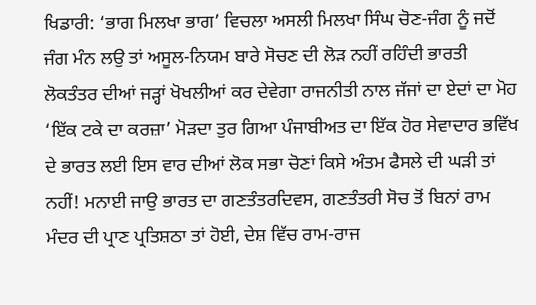ਖਿਡਾਰੀ: ‘ਭਾਗ ਮਿਲਖਾ ਭਾਗ’ ਵਿਚਲਾ ਅਸਲੀ ਮਿਲਖਾ ਸਿੰਘ ਚੋਣ-ਜੰਗ ਨੂੰ ਜਦੋਂ ਜੰਗ ਮੰਨ ਲਉ ਤਾਂ ਅਸੂਲ-ਨਿਯਮ ਬਾਰੇ ਸੋਚਣ ਦੀ ਲੋੜ ਨਹੀਂ ਰਹਿੰਦੀ ਭਾਰਤੀ ਲੋਕਤੰਤਰ ਦੀਆਂ ਜੜ੍ਹਾਂ ਖੋਖਲੀਆਂ ਕਰ ਦੇਵੇਗਾ ਰਾਜਨੀਤੀ ਨਾਲ ਜੱਜਾਂ ਦਾ ਏਦਾਂ ਦਾ ਮੋਹ ‘ਇੱਕ ਟਕੇ ਦਾ ਕਰਜ਼ਾ’ ਮੋੜਦਾ ਤੁਰ ਗਿਆ ਪੰਜਾਬੀਅਤ ਦਾ ਇੱਕ ਹੋਰ ਸੇਵਾਦਾਰ ਭਵਿੱਖ ਦੇ ਭਾਰਤ ਲਈ ਇਸ ਵਾਰ ਦੀਆਂ ਲੋਕ ਸਭਾ ਚੋਣਾਂ ਕਿਸੇ ਅੰਤਮ ਫੈਸਲੇ ਦੀ ਘੜੀ ਤਾਂ ਨਹੀਂ! ਮਨਾਈ ਜਾਉ ਭਾਰਤ ਦਾ ਗਣਤੰਤਰਦਿਵਸ, ਗਣਤੰਤਰੀ ਸੋਚ ਤੋਂ ਬਿਨਾਂ ਰਾਮ ਮੰਦਰ ਦੀ ਪ੍ਰਾਣ ਪ੍ਰਤਿਸ਼ਠਾ ਤਾਂ ਹੋਈ, ਦੇਸ਼ ਵਿੱਚ ਰਾਮ-ਰਾਜ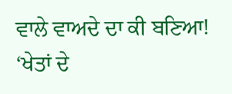ਵਾਲੇ ਵਾਅਦੇ ਦਾ ਕੀ ਬਣਿਆ! ‘ਖੇਤਾਂ ਦੇ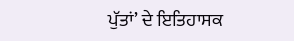ਪੁੱਤਾਂ’ ਦੇ ਇਤਿਹਾਸਕ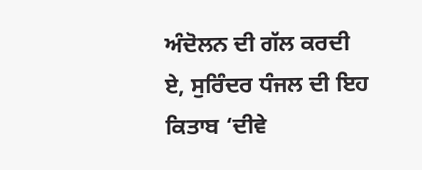ਅੰਦੋਲਨ ਦੀ ਗੱਲ ਕਰਦੀ ਏ, ਸੁਰਿੰਦਰ ਧੰਜਲ ਦੀ ਇਹ ਕਿਤਾਬ ‘ਦੀਵੇ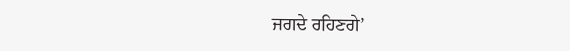ਜਗਦੇ ਰਹਿਣਗੇ’